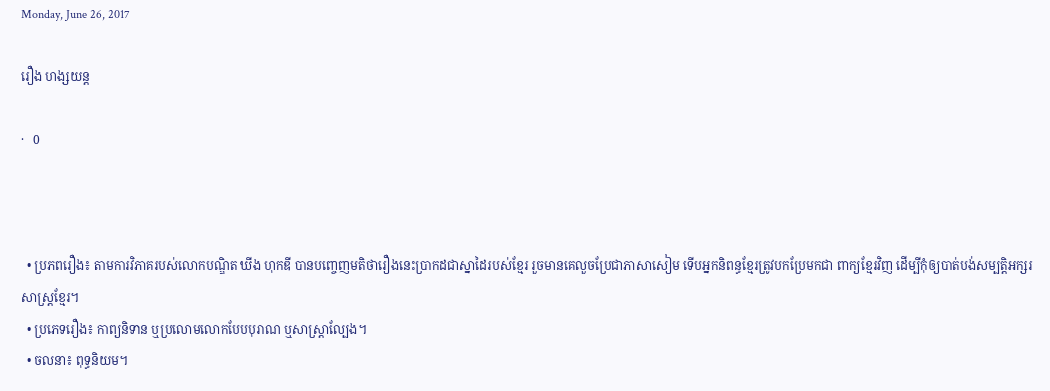Monday, June 26, 2017

រឿង ហង្សយន្ត

·   0



  • ប្រភពរឿង៖ តាមការវិភាគរបស់លោកបណ្ឌិត ឃីង ហុកឌី បានបញ្ចេញមតិថារឿងនេះប្រាកដជាស្នាដៃរបស់ខ្មែរ រួចមានគេលួចប្រែជាភាសាសៀម ទើបអ្នកនិពន្ធខ្មែរត្រូវបកប្រែមកជា ពាក្យខ្មែរវិញ ដើម្បីកុំឲ្យបាត់បង់សម្បត្តិអក្សរសាស្ត្រខ្មែរ។
  • ប្រភេទរឿង៖ កាព្យនិទាន ឬប្រលោមលោកបែបបុរាណ ឬសាស្ត្រាល្បែង។
  • ចលនា៖ ពុទ្ធនិយម។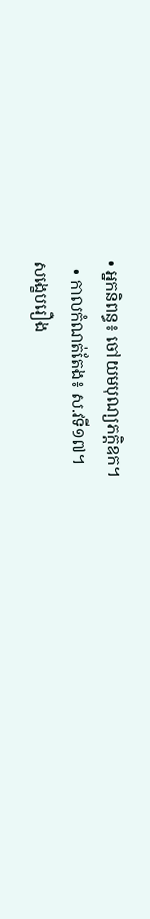• អ្នកនិពន្ធ៖ ចៅយមបុណ្យភក្តិឧក។
  • កាលកំណត់តែង៖ ស.វទី១៧។
សង្ខេបរឿង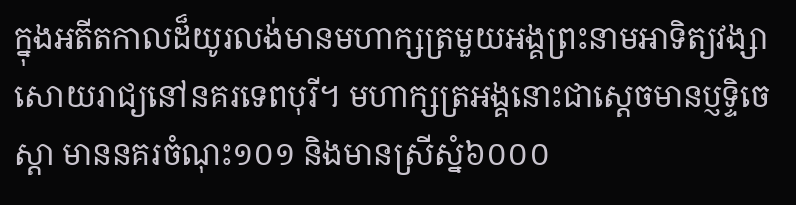ក្នុងអតីតកាលដ៏យូរលង់មានមហាក្សត្រមួយអង្គព្រះនាមអាទិត្យវង្សាសោយរាជ្យនៅនគរទេពបុរី។ មហាក្សត្រអង្គនោះជាស្តេចមានប្ញទ្ទិចេស្តា មាននគរចំណុះ១០១ និងមានស្រីស្នំ៦០០០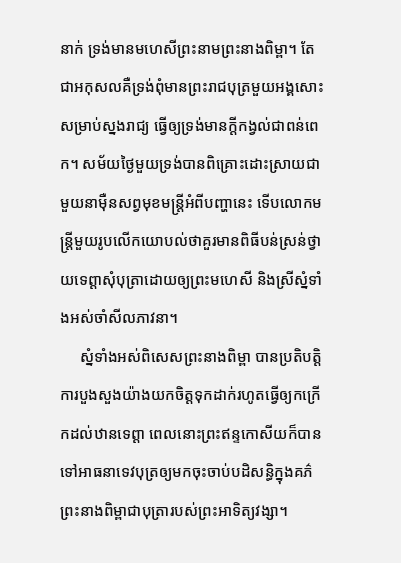នាក់ ទ្រង់មានមហេសីព្រះនាមព្រះនាងពិម្ពា។ តែជាអកុសលគឺទ្រង់ពុំមានព្រះរាជបុត្រមួយអង្គសោះ សម្រាប់ស្នងរាជ្យ ធ្វើឲ្យទ្រង់មានក្តីកង្វល់ជាពន់ពេក។ សម័យថ្ងៃមួយទ្រង់បានពិគ្រោះដោះស្រាយជាមួយនាម៉ឺនសព្វមុខមន្ត្រីអំពីបញ្ហានេះ ទើបលោកមន្ត្រីមួយរូបលើកយោបល់ថាគួរមានពិធីបន់ស្រន់ថ្វាយទេព្តាសុំបុត្រាដោយឲ្យព្រះមហេសី និងស្រីស្នំទាំងអស់ចាំសីលភាវនា។
     ស្នំទាំងអស់ពិសេសព្រះនាងពិម្ពា បានប្រតិបត្តិការបួងសួងយ៉ាងយកចិត្តទុកដាក់រហូតធ្វើឲ្យកក្រើកដល់ឋានទេព្តា ពេលនោះព្រះឥន្ទកោសីយក៏បានទៅអាធនាទេវបុត្រឲ្យមកចុះចាប់បដិសន្ធិក្នុងគភ៌ព្រះនាងពិម្ពាជាបុត្រារបស់ព្រះអាទិត្យវង្សា។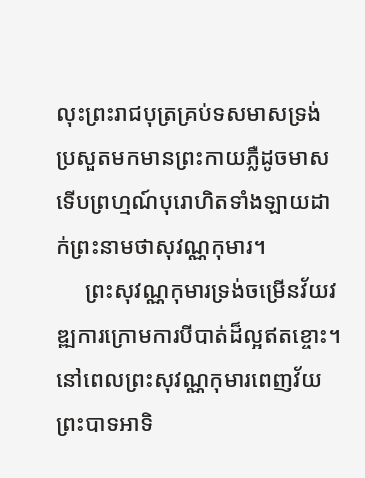លុះព្រះរាជបុត្រគ្រប់ទសមាសទ្រង់ប្រសួតមកមានព្រះកាយភ្លឺដូចមាស ទើបព្រហ្មណ៍បុរោហិតទាំងឡាយដាក់ព្រះនាមថាសុវណ្ណកុមារ។
     ព្រះសុវណ្ណកុមារទ្រង់ចម្រើនវ័យវឌ្ឍការក្រោមការបីបាត់ដ៏ល្អឥតខ្ចោះ។ នៅពេលព្រះសុវណ្ណកុមារពេញវ័យព្រះបាទអាទិ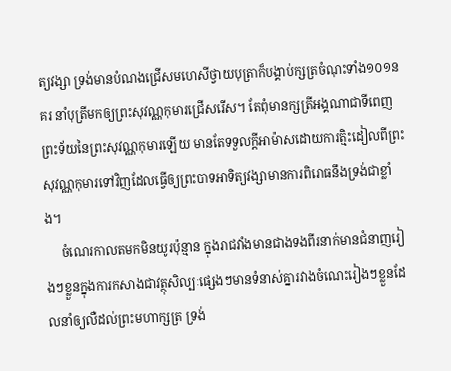ត្យវង្សា ទ្រង់មានបំណងជ្រើសមហេសីថ្វាយបុត្រាក៏បង្គាប់ក្សត្រចំណុះទាំង១០១នគរ នាំបុត្រីមកឲ្យព្រះសុវណ្ណកុមារជ្រើសរើស។ តែពុំមានក្សត្រីអង្គណាជាទីពេញព្រះទ័យនៃព្រះសុវណ្ណកុមារឡើយ មានតែទទួលក្តីអាម៉ាសដោយការត្មិះដៀលពីព្រះសុវណ្ណកុមារទៅវិញដែលធ្វើឲ្យព្រះបាទអាទិត្យវង្សាមានការពិរោធនឹងទ្រង់ជាខ្លាំង។
     ចំណេរកាលតមកមិនយូរប៉ុន្មាន ក្នុងរាជវាំងមានជាងទងពីរនាក់មានជំនាញរៀងៗខ្លួនក្នុងការកសាងជាវត្ថុសិល្បៈផ្សេងៗមានទំនាស់គ្នារវាងចំណេះរៀងៗខ្លួនដែលនាំឲ្យលឺដល់ព្រះមហាក្សត្រ ទ្រង់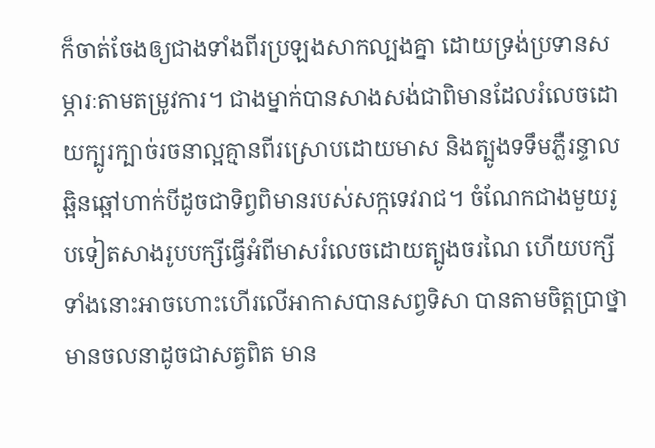ក៏ចាត់ចែងឲ្យជាងទាំងពីរប្រឡងសាកល្បងគ្នា ដោយទ្រង់ប្រទានសម្ភារៈតាមតម្រូវការ។ ជាងម្នាក់បានសាងសង់ជាពិមានដែលរំលេចដោយក្បូរក្បាច់រចនាល្អគ្មានពីរស្រោបដោយមាស និងត្បូងទទឹមភ្លឺរន្ទាលឆ្អិនឆ្អៅហាក់បីដូចជាទិព្វពិមានរបស់សក្កទេវរាជ។ ចំណែកជាងមួយរូបទៀតសាងរូបបក្សីធ្វើអំពីមាសរំលេចដោយត្បូងចរណៃ ហើយបក្សីទាំងនោះអាចហោះហើរលើអាកាសបានសព្វទិសា បានតាមចិត្តប្រាថ្នា មានចលនាដូចជាសត្វពិត មាន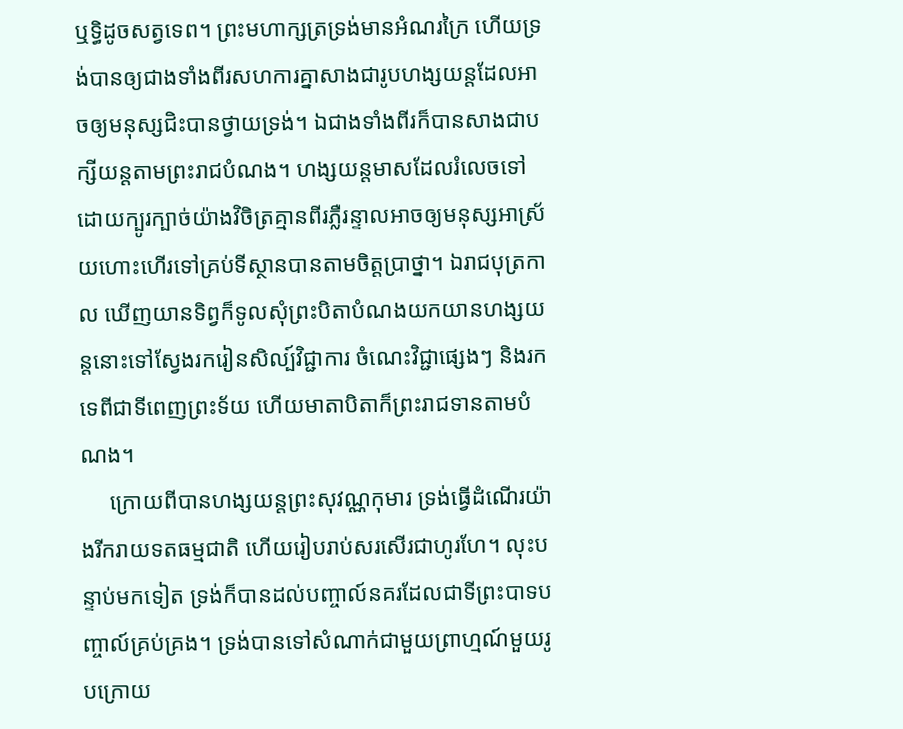ឬទ្ធិដូចសត្វទេព។ ព្រះមហាក្សត្រទ្រង់មានអំណរក្រៃ ហើយទ្រង់បានឲ្យជាងទាំងពីរសហការគ្នាសាងជារូបហង្សយន្តដែលអាចឲ្យមនុស្សជិះបានថ្វាយទ្រង់។ ឯជាងទាំងពីរក៏បានសាងជាបក្សីយន្តតាមព្រះរាជបំណង។ ហង្សយន្តមាសដែលរំលេចទៅដោយក្បូរក្បាច់យ៉ាងវិចិត្រគ្មានពីរភ្លឺរន្ទាលអាចឲ្យមនុស្សអាស្រ័យហោះហើរទៅគ្រប់ទីស្ថានបានតាមចិត្តប្រាថ្នា។ ឯរាជបុត្រកាល ឃើញយានទិព្វក៏ទូលសុំព្រះបិតាបំណងយកយានហង្សយន្តនោះទៅស្វែងរករៀនសិល្ប៍វិជ្ជាការ ចំណេះវិជ្ជាផ្សេងៗ និងរកទេពីជាទីពេញព្រះទ័យ ហើយមាតាបិតាក៏ព្រះរាជទានតាមបំណង។
     ក្រោយពីបានហង្សយន្តព្រះសុវណ្ណកុមារ ទ្រង់ធ្វើដំណើរយ៉ាងរីករាយទតធម្មជាតិ ហើយរៀបរាប់សរសើរជាហូរហែ។ លុះបន្ទាប់មកទៀត ទ្រង់ក៏បានដល់បញ្ចាល៍នគរដែលជាទីព្រះបាទបញ្ចាល៍គ្រប់គ្រង។ ទ្រង់បានទៅសំណាក់ជាមួយព្រាហ្មណ៍មួយរូបក្រោយ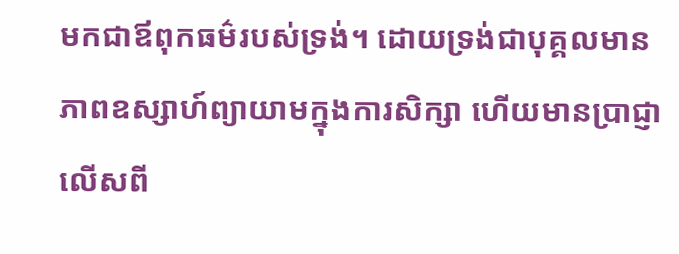មកជាឪពុកធម៌របស់ទ្រង់។ ដោយទ្រង់ជាបុគ្គលមានភាពឧស្សាហ៍ព្យាយាមក្នុងការសិក្សា ហើយមានប្រាជ្ញាលើសពី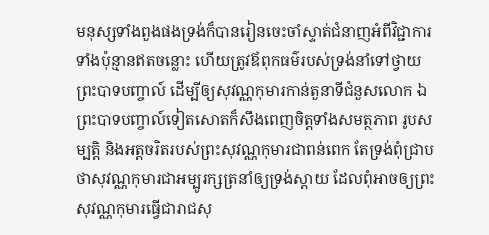មនុស្សទាំងពួងផងទ្រង់ក៏បានរៀនចេះចាំស្ទាត់ជំនាញអំពីវិជ្ជាការទាំងប៉ុន្មានឥតចន្លោះ ហើយត្រូវឪពុកធម៌របស់ទ្រង់នាំទៅថ្វាយព្រះបាទបញ្ចាល៍ ដើម្បីឲ្យសុវណ្ណកុមារកាន់តួនាទីជំនួសលោក ឯព្រះបាទបញ្ចាល៍ទៀតសោតក៏សឹងពេញចិត្តទាំងសមត្ថភាព រូបសម្បត្តិ និងអត្តចរិតរបស់ព្រះសុវណ្ណកុមារជាពន់ពេក តែទ្រង់ពុំជ្រាបថាសុវណ្ណកុមារជាអម្បូរក្សត្រនាំឲ្យទ្រង់ស្តាយ ដែលពុំអាចឲ្យព្រះសុវណ្ណកុមារធ្វើជារាជសុ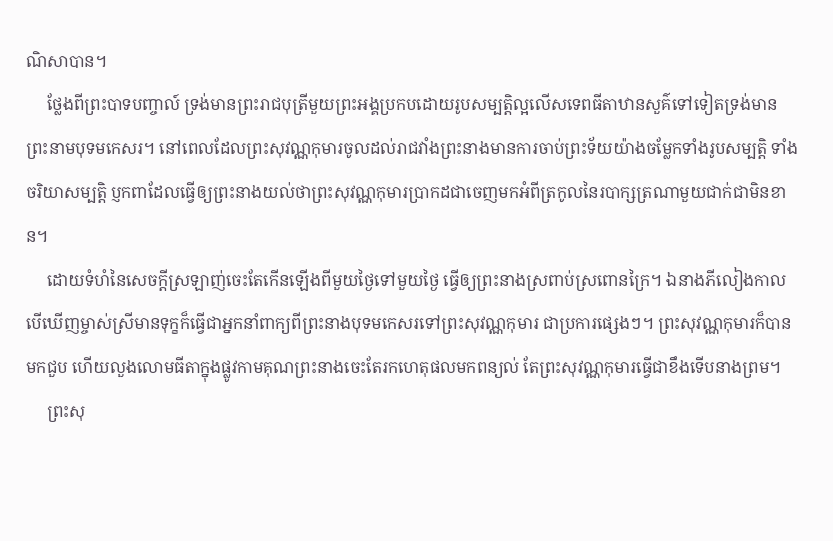ណិសាបាន។
     ថ្លែងពីព្រះបាទបញ្ចាល៍ ទ្រង់មានព្រះរាជបុត្រីមួយព្រះអង្គប្រកបដោយរូបសម្បត្តិល្អលើសទេពធីតាឋានសួគ៌ទៅទៀតទ្រង់មានព្រះនាមបុទមកេសរ។ នៅពេលដែលព្រះសុវណ្ណកុមារចូលដល់រាជវាំងព្រះនាងមានការចាប់ព្រះទ័យយ៉ាងចម្លែកទាំងរូបសម្បត្តិ ទាំងចរិយាសម្បត្តិ ប្ញកពាដែលធ្វើឲ្យព្រះនាងយល់ថាព្រះសុវណ្ណកុមារប្រាកដជាចេញមកអំពីត្រកូលនៃរបាក្សត្រណាមួយជាក់ជាមិនខាន។
     ដោយទំហំនៃសេចក្តីស្រឡាញ់ចេះតែកើនឡើងពីមួយថ្ងៃទៅមួយថ្ងៃ ធ្វើឲ្យព្រះនាងស្រពាប់ស្រពោនក្រៃ។ ឯនាងភីលៀងកាលបើឃើញម្ចាស់ស្រីមានទុក្ខក៏ធ្វើជាអ្នកនាំពាក្យពីព្រះនាងបុទមកេសរទៅព្រះសុវណ្ណកុមារ ជាប្រការផ្សេងៗ។ ព្រះសុវណ្ណកុមារក៏បានមកជួប ហើយលួងលោមធីតាក្នុងផ្លូវកាមគុណព្រះនាងចេះតែរកហេតុផលមកពន្យល់ តែព្រះសុវណ្ណកុមារធ្វើជាខឹងទើបនាងព្រម។
     ព្រះសុ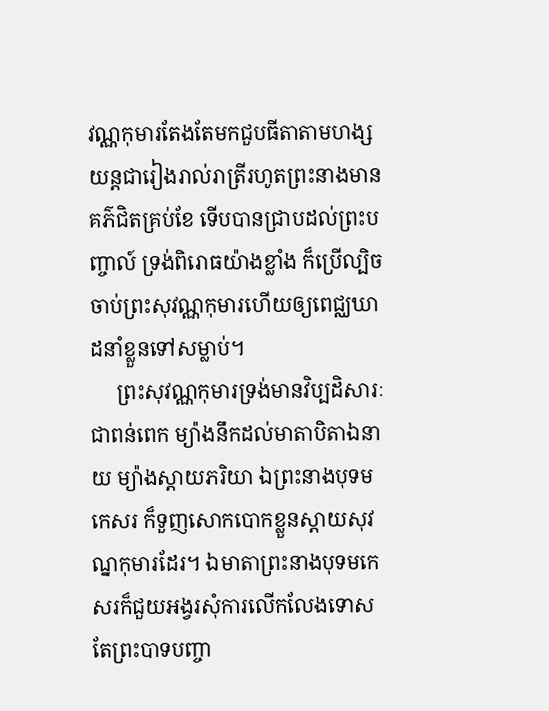វណ្ណកុមារតែងតែមកជួបធីតាតាមហង្សយន្តជារៀងរាល់រាត្រីរហូតព្រះនាងមានគភ៌ជិតគ្រប់ខែ ទើបបានជ្រាបដល់ព្រះបញ្ចាល៍ ទ្រង់ពិរោធយ៉ាងខ្លាំង ក៏ប្រើល្បិចចាប់ព្រះសុវណ្ណកុមារហើយឲ្យពេជ្ឈឃាដនាំខ្លួនទៅសម្លាប់។
     ព្រះសុវណ្ណកុមារទ្រង់មានវិប្បដិសារៈជាពន់ពេក ម្យ៉ាងនឹកដល់មាតាបិតាឯនាយ ម្យ៉ាងស្តាយភរិយា ឯព្រះនាងបុទមកេសរ ក៏ទួញសោកបោកខ្លួនស្តាយសុវណ្នកុមារដែរ។ ឯមាតាព្រះនាងបុទមកេសរក៏ជួយអង្វរសុំការលើកលែងទោស តែព្រះបាទបញ្ចា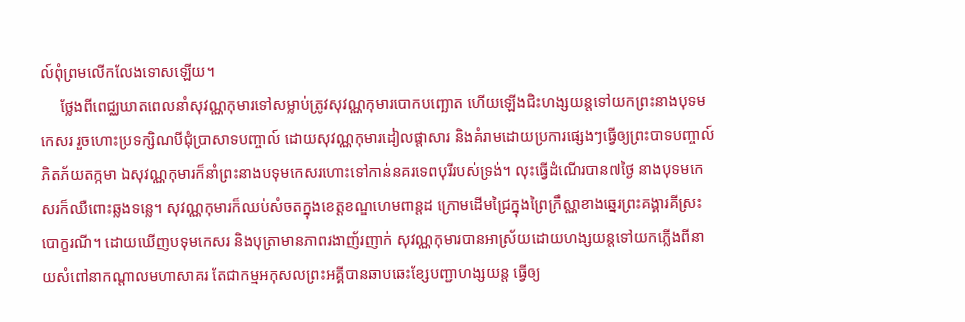ល៍ពុំព្រមលើកលែងទោសឡើយ។
     ថ្លែងពីពេជ្ឈឃាតពេលនាំសុវណ្ណកុមារទៅសម្លាប់ត្រូវសុវណ្ណកុមារបោកបញ្ឆោត ហើយឡើងជិះហង្សយន្តទៅយកព្រះនាងបុទមកេសរ រួចហោះប្រទក្សិណបីជុំប្រាសាទបញ្ចាល៍ ដោយសុវណ្ណកុមារដៀលផ្តាសារ និងគំរាមដោយប្រការផ្សេងៗធ្វើឲ្យព្រះបាទបញ្ចាល៍ភិតភ័យតក្កមា ឯសុវណ្ណកុមារក៏នាំព្រះនាងបទុមកេសរហោះទៅកាន់នគរទេពបុរីរបស់ទ្រង់។ លុះធ្វើដំណើរបាន៧ថ្ងៃ នាងបុទមកេសរក៏ឈឺពោះឆ្លងទន្លេ។ សុវណ្ណកុមារក៏ឈប់សំចតក្នុងខេត្តខណ្ឌហេមពាន្តដ ក្រោមដើមជ្រៃក្នុងព្រៃក្រឹស្ណាខាងឆ្នេរព្រះគង្គារគីស្រះបោក្ខរណី។ ដោយឃើញបទុមកេសរ និងបុត្រាមានភាពរងាញ័រញាក់ សុវណ្ណកុមារបានអាស្រ័យដោយហង្សយន្តទៅយកភ្លើងពីនាយសំពៅនាកណ្តាលមហាសាគរ តែជាកម្មអកុសលព្រះអគ្គីបានឆាបឆេះខ្សែបញ្ជាហង្សយន្ត ធ្វើឲ្យ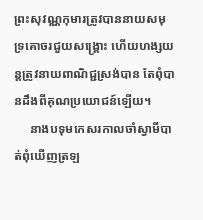ព្រះសុវណ្ណកុមារត្រូវបាននាយសមុទ្រគោចរជួយសង្គ្រោះ ហើយហង្សយន្តត្រូវនាយពាណិជ្ជស្រង់បាន តែពុំបានដឹងពីគុណប្រយោជន៍ឡើយ។
     នាងបទុមកេសរកាលចាំស្វាមីបាត់ពុំឃើញត្រឡ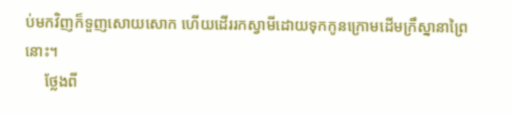ប់មកវិញក៏ទួញសោយសោក ហើយដើររកស្វាមីដោយទុកកូនក្រោមដើមក្រឹស្នានាព្រៃនោះ។
     ថ្លែងពី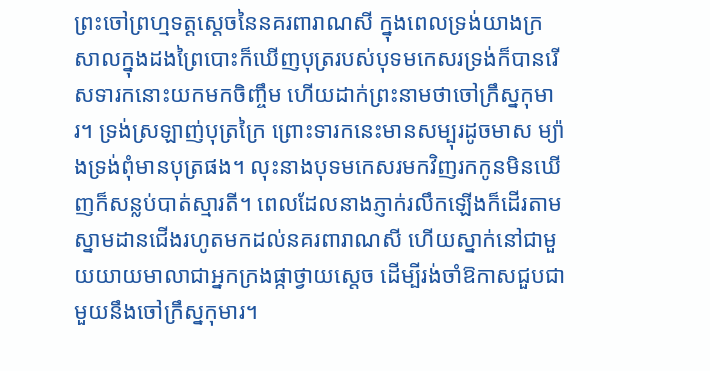ព្រះចៅព្រហ្មទត្តស្តេចនៃនគរពារាណសី ក្នុងពេលទ្រង់យាងក្រសាលក្នុងដងព្រៃបោះក៏ឃើញបុត្ររបស់បុទមកេសរទ្រង់ក៏បានរើសទារកនោះយកមកចិញ្ចឹម ហើយដាក់ព្រះនាមថាចៅក្រឹស្នកុមារ។ ទ្រង់ស្រឡាញ់បុត្រក្រៃ ព្រោះទារកនេះមានសម្បុរដូចមាស ម្យ៉ាងទ្រង់ពុំមានបុត្រផង។ លុះនាងបុទមកេសរមកវិញរកកូនមិនឃើញក៏សន្លប់បាត់ស្មារតី។ ពេលដែលនាងភ្ញាក់រលឹកឡើងក៏ដើរតាមស្នាមដានជើងរហូតមកដល់នគរពារាណសី ហើយស្នាក់នៅជាមួយយាយមាលាជាអ្នកក្រងផ្កាថ្វាយស្តេច ដើម្បីរង់ចាំឱកាសជួបជាមួយនឹងចៅក្រឹស្នកុមារ។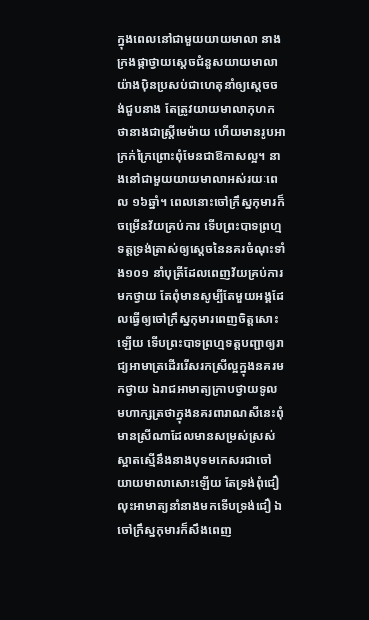ក្នុងពេលនៅជាមួយយាយមាលា នាងក្រងផ្កាថ្វាយសេ្តចជំនួសយាយមាលាយ៉ាងប៉ិនប្រសប់ជាហេតុនាំឲ្យស្តេចចង់ជួបនាង តែត្រូវយាយមាលាកុហកថានាងជាស្ត្រីមេម៉ាយ ហើយមានរូបអាក្រក់ក្រៃព្រោះពុំមែនជាឱកាសល្អ។ នាងនៅជាមួយយាយមាលាអស់រយៈពេល ១៦ឆ្នាំ។ ពេលនោះចៅក្រឹស្នកុមារក៏ចម្រើនវ័យគ្រប់ការ ទើបព្រះបាទព្រហ្មទត្តទ្រង់ត្រាស់ឲ្យស្តេចនៃនគរចំណុះទាំង១០១ នាំបុត្រីដែលពេញវ័យគ្រប់ការមកថ្វាយ តែពុំមានសូម្បីតែមួយអង្គដែលធ្វើឲ្យចៅក្រឹស្នកុមារពេញចិត្តសោះឡើយ ទើបព្រះបាទព្រហ្មទត្តបញ្ជាឲ្យរាជ្យអាមាត្រដើររើសរកស្រីល្អក្នុងនគរមកថ្វាយ ឯរាជអាមាត្យក្រាបថ្វាយទូលមហាក្សត្រថាក្នុងនគរពារាណសីនេះពុំមានស្រីណាដែលមានសម្រស់ស្រស់ស្អាតស្មើនឹងនាងបុទមកេសរជាចៅយាយមាលាសោះឡើយ តែទ្រង់ពុំជឿលុះអាមាត្យនាំនាងមកទើបទ្រង់ជឿ ឯចៅក្រឹស្នកុមារក៏សឹងពេញ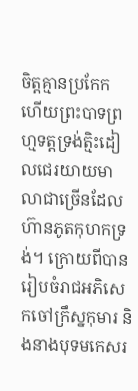ចិត្តគ្មានប្រកែក ហើយព្រះបាទព្រហ្មទត្តទ្រង់ត្មិះដៀលជេរយាយមាលាជាច្រើនដែលហ៊ានភូតកុហកទ្រង់។ ក្រោយពីបានរៀបចំរាជអភិសេកចៅក្រឹស្នកុមារ និងនាងបុទមកេសរ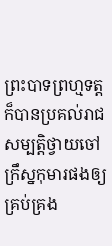ព្រះបាទព្រហ្មទត្តក៏បានប្រគល់រាជសម្បត្តិថ្វាយចៅក្រឹស្នកុមារផងឲ្យគ្រប់គ្រង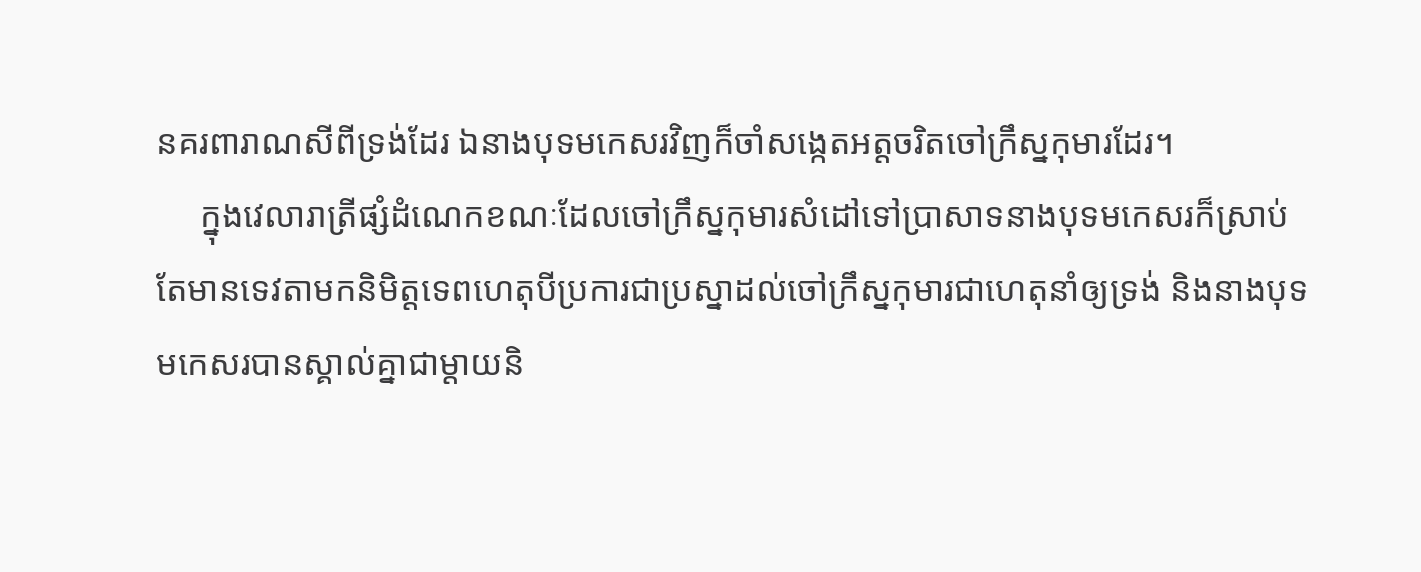នគរពារាណសីពីទ្រង់ដែរ ឯនាងបុទមកេសរវិញក៏ចាំសង្កេតអត្តចរិតចៅក្រឹស្នកុមារដែរ។
     ក្នុងវេលារាត្រីផ្សំដំណេកខណៈដែលចៅក្រឹស្នកុមារសំដៅទៅប្រាសាទនាងបុទមកេសរក៏ស្រាប់តែមានទេវតាមកនិមិត្តទេពហេតុបីប្រការជាប្រស្នាដល់ចៅក្រឹស្នកុមារជាហេតុនាំឲ្យទ្រង់ និងនាងបុទមកេសរបានស្គាល់គ្នាជាម្តាយនិ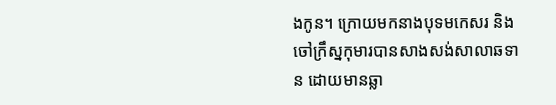ងកូន។ ក្រោយមកនាងបុទមកេសរ និងចៅក្រឹស្នកុមារបានសាងសង់សាលាឆទាន ដោយមានឆ្លា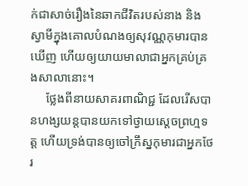ក់ជាសាច់រឿងនៃឆាកជីវិតរបស់នាង និងស្វាមីក្នុងគោលបំណងឲ្យសុវណ្ណកុមារបានឃើញ ហើយឲ្យយាយមាលាជាអ្នកគ្រប់គ្រងសាលានោះ។
     ថ្លែងពីនាយសាគរពាណិជ្ជ ដែលរើសបានហង្សយន្តបានយកទៅថ្វាយស្តេចព្រហ្មទត្ត ហើយទ្រង់បានឲ្យចៅក្រឹស្នកុមារជាអ្នកថែរ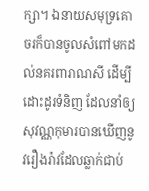ក្សា។ ឯនាយសមុទ្រគោចរក៏បានចូលសំពៅមកដល់នគរពារាណសី ដើម្បីដោះដូរទំនិញ ដែលនាំឲ្យសុវណ្ណកុមារបានឃើញនូវរឿងរ៉ាវដែលឆ្លាក់ជាប់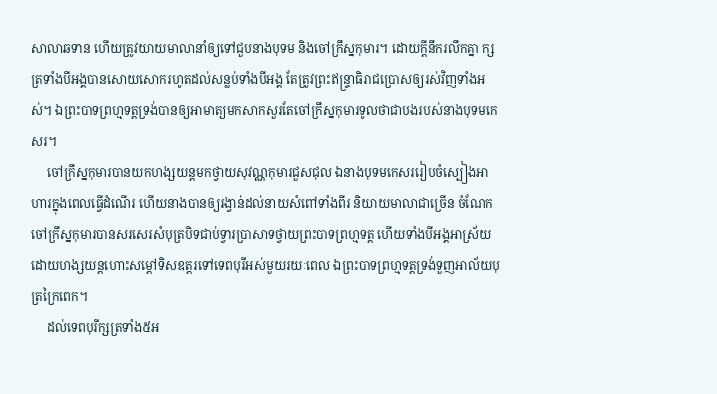សាលាឆទាន ហើយត្រូវយាយមាលានាំឲ្យទៅជួបនាងបុទម និងចៅក្រឹស្នកុមារ។ ដោយក្តីនឹករលឹកគ្នា ក្សត្រទាំងបីអង្គបានសោយសោករហូតដល់សន្លប់ទាំងបីអង្គ តែត្រូវព្រះឥន្ទ្រាធិរាជប្រោសឲ្យរស់វិញទាំងអស់។ ឯព្រះបាទព្រហ្មទត្តទ្រង់បានឲ្យអាមាត្យមកសាកសួរតែចៅក្រឹស្នកុមារទូលថាជាបងរបស់នាងបុទមកេសរ។
     ចៅក្រឹស្នកុមារបានយកហង្សយន្តមកថ្វាយសុវណ្ណកុមារជួសជុល ឯនាងបុទមកេសររៀបចំស្បៀងអាហារក្នុងពេលធ្វើដំណើរ ហើយនាងបានឲ្យរង្វាន់ដល់នាយសំពៅទាំងពីរ និយាយមាលាជាច្រើន ចំណែកចៅក្រឹស្នកុមារបានសរសេរសំបុត្របិទជាប់ទ្វារប្រាសាទថ្វាយព្រះបាទព្រហ្មទត្ត ហើយទាំងបីអង្គអាស្រ័យដោយហង្សយន្តហោះសម្តៅទិសឧត្តរទៅទេពបុរីអស់មួយរយៈពេល ឯព្រះបាទព្រហ្មទត្តទ្រង់ទួញអាល័យបុត្រក្រៃពេក។
     ដល់ទេពបុរីក្សត្រទាំង៥អ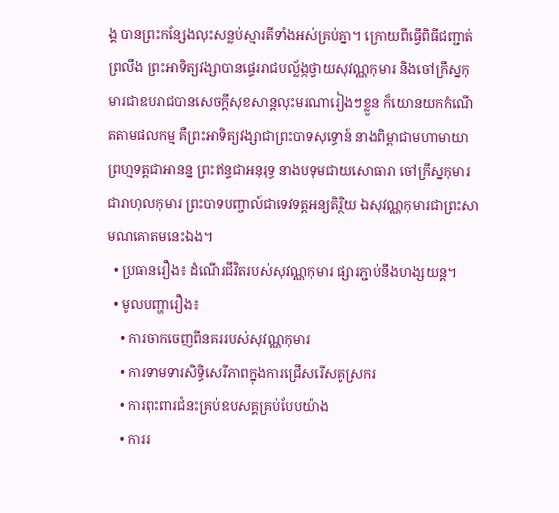ង្គ បានព្រះកន្សែងលុះសន្លប់ស្មារតីទាំងអស់គ្រប់គ្នា។ ក្រោយពីធ្វើពិធីជញ្ជាត់ព្រលឹង ព្រះអាទិត្យវង្សាបានផ្ទេររាជបល្ល័ង្កថ្វាយសុវណ្ណកុមារ និងចៅក្រឹស្នកុមារជាឧបរាជបានសេចក្តីសុខសាន្តលុះមរណារៀងៗខ្លួន ក៏យោនយកកំណើតតាមផលកម្ម គឺព្រះអាទិត្យវង្សាជាព្រះបាទសុទ្ធោន៍ នាងពិម្ពាជាមហាមាយា ព្រហ្មទត្តជាអានន្ន ព្រះឥន្ទជាអនុរុទ្ធ នាងបទុមជាយសោធារា ចៅក្រឹស្នកុមារជារាហុលកុមារ ព្រះបាទបញ្ចាល៍ជាទេវទត្តអន្យតិរ្ថិយ ឯសុវណ្ណកុមារជាព្រះសាមណគោតមនេះឯង។
  • ប្រធានរឿង៖ ដំណើរជីវិតរបស់សុវណ្ណកុមារ ផ្សារភ្ជាប់នឹងហង្សយន្ត។
  • មូលបញ្ហារឿង៖
    • ការចាកចេញពីនគររបស់សុវណ្ណកុមារ
    • ការទាមទារសិទ្ធិសេរីភាពក្នុងការជ្រើសរើសគូស្រករ
    • ការពុះពារជំនះគ្រប់ឧបសគ្គគ្រប់បែបយ៉ាង
    • ការរ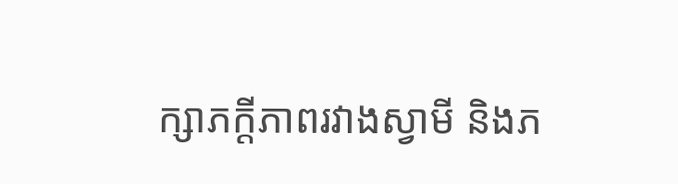ក្សាភក្តីភាពរវាងស្វាមី និងភ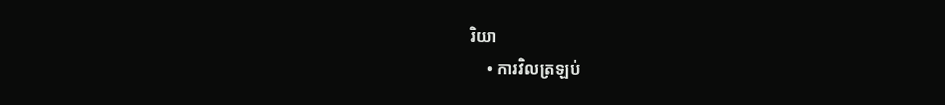រិយា
    • ការវិលត្រឡប់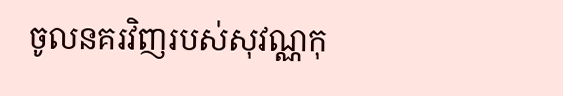ចូលនគរវិញរបស់សុវណ្ណកុ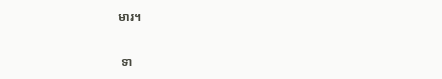មារ។

 ទា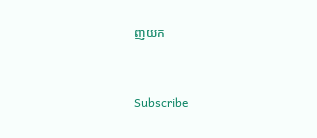ញយក


Subscribe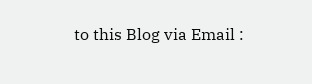to this Blog via Email :